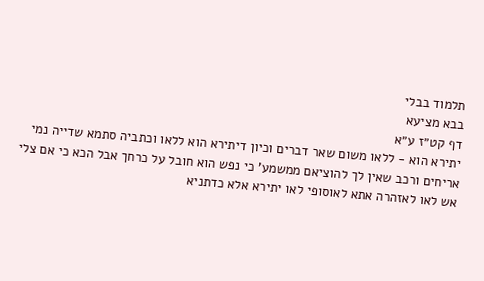תלמוד בבלי
בבא מציעא
דף קט״ז ע״א
יתירא הוא - ללאו משום שאר דברים וכיון דיתירא הוא ללאו וכתביה סתמא שדייה נמי אריחים ורכב שאין לך להוציאם ממשמע' כי נפש הוא חובל על כרחך אבל הכא כי אם צלי אש לאו לאזהרה אתא לאוסופי לאו יתירא אלא כדתניא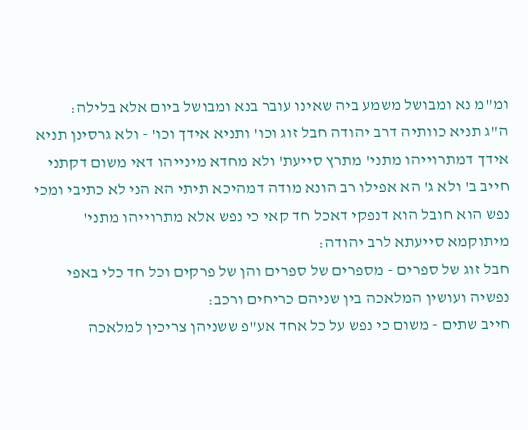ומ"מ נא ומבושל משמע ביה שאינו עובר בנא ומבושל ביום אלא בלילה:
ה"ג תניא כוותיה דרב יהודה חבל זוג וכו' ותניא אידך וכו' - ולא גרסינן תניא אידך דמתרוייהו מתני' מתרץ סייעת' ולא מחדא מינייהו דאי משום דקתני חייב ב' ולא ג' הא אפילו רב הונא מודה דמהיכא תיתי הא הני לא כתיבי ומכי נפש הוא חובל הוא דנפקי דאכל חד קאי כי נפש אלא מתרוייהו מתני' מיתוקמא סייעתא לרב יהודה:
חבל זוג של ספרים - מספרים של ספרים והן של פרקים וכל חד כלי באפי נפשיה ועושין המלאכה בין שניהם כריחים ורכב:
חייב שתים - משום כי נפש על כל אחד אע"פ ששניהן צריכין למלאכה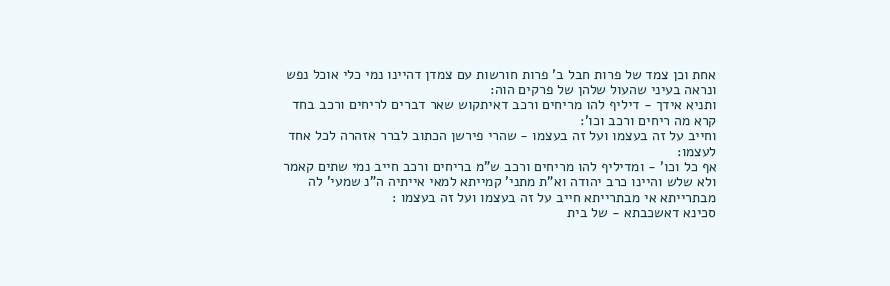אחת וכן צמד של פרות חבל ב' פרות חורשות עם צמדן דהיינו נמי כלי אוכל נפש ונראה בעיני שהעול שלהן של פרקים הוה:
ותניא אידך - דיליף להו מריחים ורכב דאיתקוש שאר דברים לריחים ורכב בחד קרא מה ריחים ורכב וכו':
וחייב על זה בעצמו ועל זה בעצמו - שהרי פירשן הכתוב לברר אזהרה לכל אחד לעצמו:
אף כל וכו' - ומדיליף להו מריחים ורכב ש"מ בריחים ורכב חייב נמי שתים קאמר ולא שלש והיינו כרב יהודה וא"ת מתני' קמייתא למאי אייתיה ה"נ שמעי' לה מבתרייתא אי מבתרייתא חייב על זה בעצמו ועל זה בעצמו :
סכינא דאשכבתא - של בית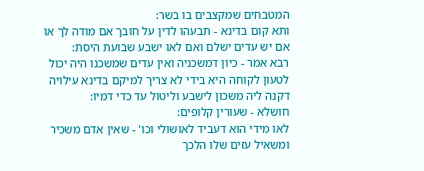המטבחים שמקצבים בו בשר:
ותא קום בדינא - תבעהו לדין על חובך אם מודה לך או אם יש עדים ישלם ואם לאו ישבע שבועת היסת:
רבא אמר - כיון דמשכניה ואין עדים שמשכנו היה יכול לטעון לקוחה היא בידי לא צריך למיקם בדינא עילויה דקנה ליה משכון לישבע וליטול עד כדי דמיו:
חושלא - שעורין קלופים:
לאו מידי הוא דעביד לאושולי וכו' - שאין אדם משכיר ומשאיל עזים שלו הלכך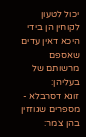יכול לטעון לקוחין הן בידי היכא דאין עדים שאספם מרשותם של בעליהן:
זוגא דסרבלא - מספרים שגוזזין בהן צמר: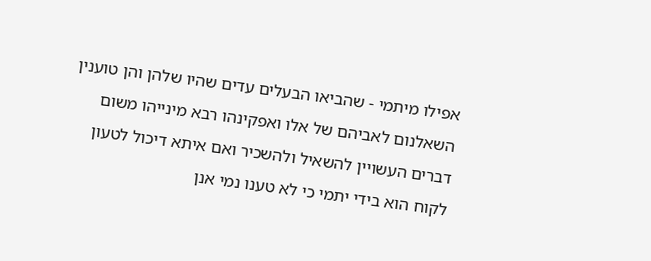אפילו מיתמי - שהביאו הבעלים עדים שהיו שלהן והן טוענין השאלנום לאביהם של אלו ואפקינהו רבא מינייהו משום דברים העשויין להשאיל ולהשכיר ואם איתא דיכול לטעון לקוח הוא בידי יתמי כי לא טענו נמי אנן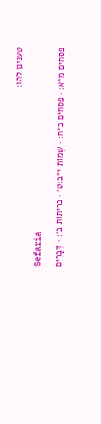טענינן להו:
Sefaria
פסחים מ״א: · פסחים כ״ח: · שְׁמוֹת י״ב:ט׳ · כריתות ב׳: · דְּבָרִים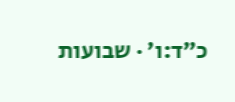כ״ד:ו׳ · שבועות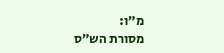מ״ו:
מסורת הש״ס